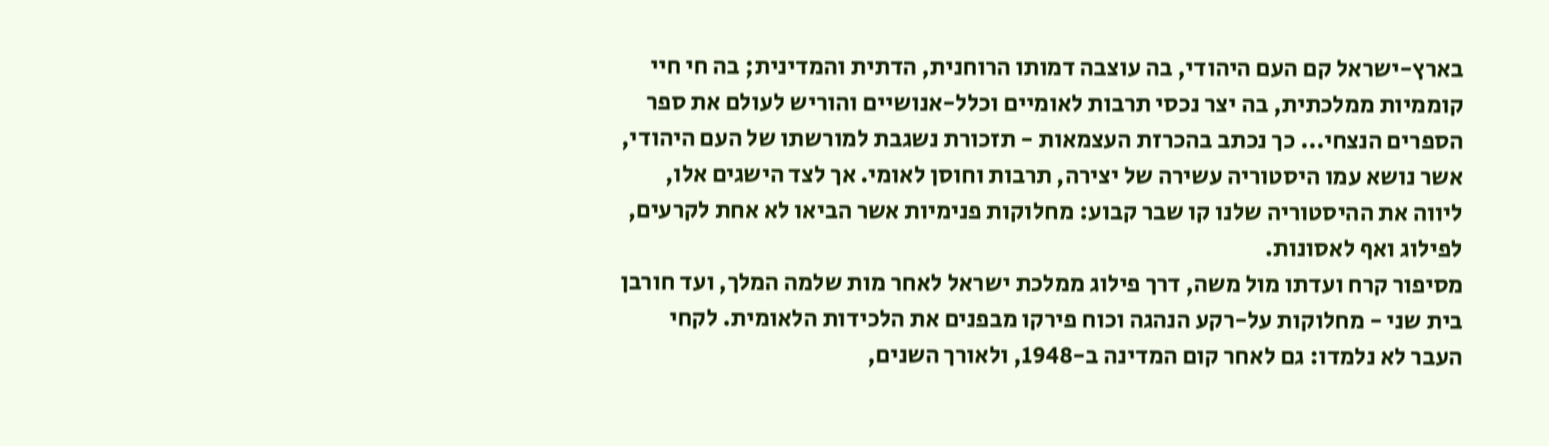בארץ-ישראל קם העם היהודי, בה עוצבה דמותו הרוחנית, הדתית והמדינית; בה חי חיי קוממיות ממלכתית, בה יצר נכסי תרבות לאומיים וכלל-אנושיים והוריש לעולם את ספר הספרים הנצחי... כך נכתב בהכרזת העצמאות - תזכורת נשגבת למורשתו של העם היהודי, אשר נושא עמו היסטוריה עשירה של יצירה, תרבות וחוסן לאומי. אך לצד הישגים אלו, ליווה את ההיסטוריה שלנו קו שבר קבוע: מחלוקות פנימיות אשר הביאו לא אחת לקרעים, לפילוג ואף לאסונות.
מסיפור קרח ועדתו מול משה, דרך פילוג ממלכת ישראל לאחר מות שלמה המלך, ועד חורבן בית שני - מחלוקות על-רקע הנהגה וכוח פירקו מבפנים את הלכידות הלאומית. לקחי העבר לא נלמדו: גם לאחר קום המדינה ב-1948, ולאורך השנים,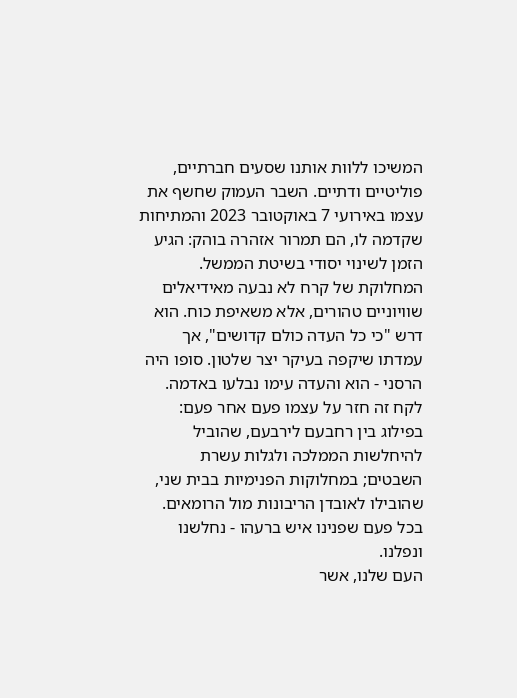המשיכו ללוות אותנו שסעים חברתיים, פוליטיים ודתיים. השבר העמוק שחשף את עצמו באירועי 7 באוקטובר 2023 והמתיחות שקדמה לו, הם תמרור אזהרה בוהק: הגיע הזמן לשינוי יסודי בשיטת הממשל.
המחלוקת של קרח לא נבעה מאידיאלים שוויוניים טהורים, אלא משאיפת כוח. הוא דרש "כי כל העדה כולם קדושים", אך עמדתו שיקפה בעיקר יצר שלטון. סופו היה הרסני - הוא והעדה עימו נבלעו באדמה. לקח זה חזר על עצמו פעם אחר פעם: בפילוג בין רחבעם לירבעם, שהוביל להיחלשות הממלכה ולגלות עשרת השבטים; במחלוקות הפנימיות בבית שני, שהובילו לאובדן הריבונות מול הרומאים. בכל פעם שפנינו איש ברעהו - נחלשנו ונפלנו.
העם שלנו, אשר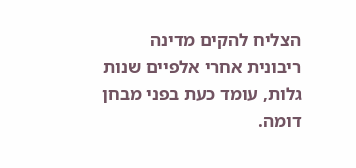הצליח להקים מדינה ריבונית אחרי אלפיים שנות גלות, עומד כעת בפני מבחן דומה.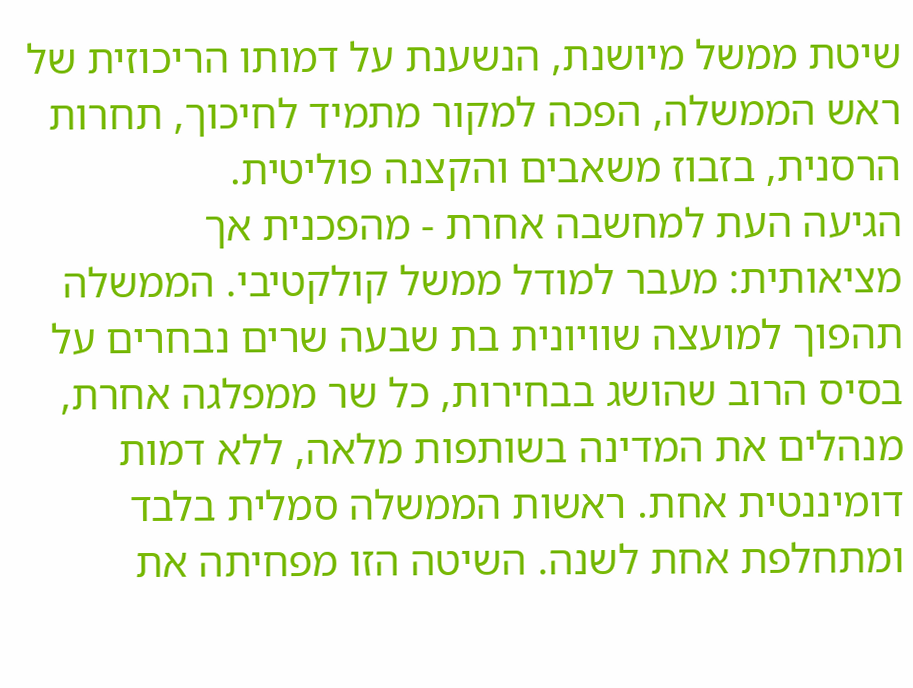שיטת ממשל מיושנת, הנשענת על דמותו הריכוזית של ראש הממשלה, הפכה למקור מתמיד לחיכוך, תחרות הרסנית, בזבוז משאבים והקצנה פוליטית.
הגיעה העת למחשבה אחרת - מהפכנית אך מציאותית: מעבר למודל ממשל קולקטיבי. הממשלה תהפוך למועצה שוויונית בת שבעה שרים נבחרים על בסיס הרוב שהושג בבחירות, כל שר ממפלגה אחרת, מנהלים את המדינה בשותפות מלאה, ללא דמות דומיננטית אחת. ראשות הממשלה סמלית בלבד ומתחלפת אחת לשנה. השיטה הזו מפחיתה את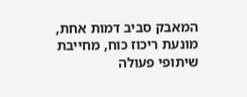המאבק סביב דמות אחת, מונעת ריכוז כוח, מחייבת שיתופי פעולה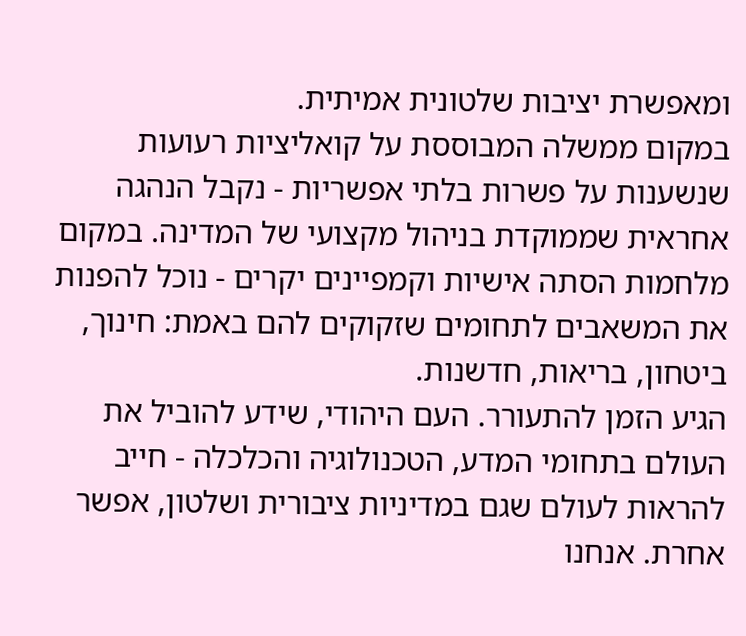ומאפשרת יציבות שלטונית אמיתית.
במקום ממשלה המבוססת על קואליציות רעועות שנשענות על פשרות בלתי אפשריות - נקבל הנהגה אחראית שממוקדת בניהול מקצועי של המדינה. במקום מלחמות הסתה אישיות וקמפיינים יקרים - נוכל להפנות את המשאבים לתחומים שזקוקים להם באמת: חינוך, ביטחון, בריאות, חדשנות.
הגיע הזמן להתעורר. העם היהודי, שידע להוביל את העולם בתחומי המדע, הטכנולוגיה והכלכלה - חייב להראות לעולם שגם במדיניות ציבורית ושלטון, אפשר אחרת. אנחנו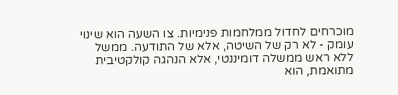מוכרחים לחדול ממלחמות פנימיות. צו השעה הוא שינוי עומק - לא רק של השיטה, אלא של התודעה. ממשל ללא ראש ממשלה דומיננטי, אלא הנהגה קולקטיבית מתואמת, הוא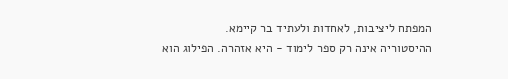המפתח ליציבות, לאחדות ולעתיד בר קיימא.
ההיסטוריה אינה רק ספר לימוד - היא אזהרה. הפילוג הוא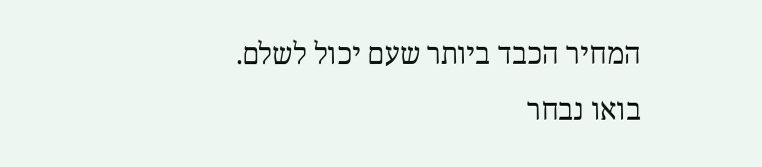המחיר הכבד ביותר שעם יכול לשלם. בואו נבחר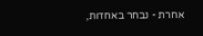אחרת - נבחר באחדות,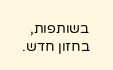בשותפות, בחזון חדש.